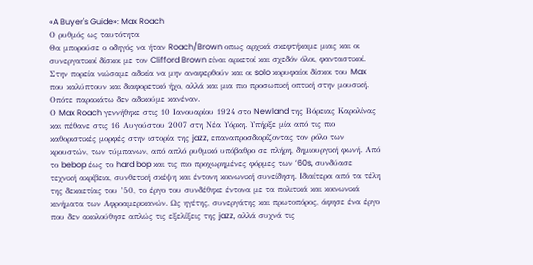«A Buyer's Guide»: Max Roach
Ο ρυθμός ως ταυτότητα
Θα μπορούσε ο οδηγός να ήταν Roach/Brown οπως αρχικά σκεφτήκαμε μιας και οι συνεργατικοί δίσκοι με τον Clifford Brown είναι αρκετοί και σχεδόν όλοι, φανταστικοί. Στην πορεία νιώσαμε αδικία να μην αναφερθούν και οι solo κορυφαίοι δίσκοι του Max που καλύπτουν και διαφορετικό ήχο, αλλά και μια πιο προσωπική οπτική στην μουσική. Οπότε παρακάτω δεν αδικούμε κανέναν.
Ο Max Roach γεννήθηκε στις 10 Ιανουαρίου 1924 στο Newland της Βόρειας Καρολίνας και πέθανε στις 16 Αυγούστου 2007 στη Νέα Υόρκη. Υπήρξε μία από τις πιο καθοριστικές μορφές στην ιστορία της jazz, επαναπροσδιορίζοντας τον ρόλο των κρουστών, των τύμπανων, από απλό ρυθμικό υπόβαθρο σε πλήρη, δημιουργική φωνή. Από το bebop έως το hard bop και τις πιο προχωρημένες φόρμες των ’60s, συνδύασε τεχνική ακρίβεια, συνθετική σκέψη και έντονη κοινωνική συνείδηση. Ιδιαίτερα από τα τέλη της δεκαετίας του ’50, το έργο του συνδέθηκε έντονα με τα πολιτικά και κοινωνικά κινήματα των Αφροαμερικανών. Ως ηγέτης, συνεργάτης και πρωτοπόρος, άφησε ένα έργο που δεν ακολούθησε απλώς τις εξελίξεις της jazz, αλλά συχνά τις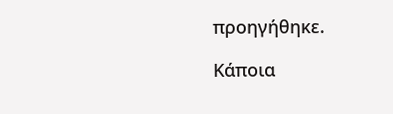προηγήθηκε.

Κάποια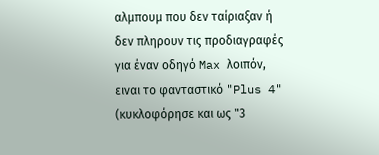αλμπουμ που δεν ταίριαξαν ή δεν πληρουν τις προδιαγραφές για έναν οδηγό Max λοιπόν, ειναι το φανταστικό "Plus 4" (κυκλοφόρησε και ως "3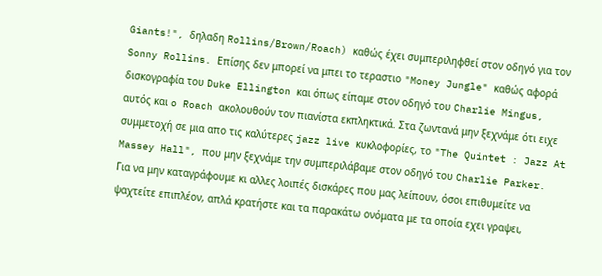Giants!", δηλαδη Rollins/Brown/Roach) καθώς έχει συμπεριληφθεί στον οδηγό για τον Sonny Rollins. Επίσης δεν μπορεί να μπει το τεραστιο "Money Jungle" καθώς αφορά δισκογραφία του Duke Ellington και όπως είπαμε στον οδηγό του Charlie Mingus, αυτός και o Roach ακολουθούν τον πιανίστα εκπληκτικά. Στα ζωντανά μην ξεχνάμε ότι ειχε συμμετοχή σε μια απο τις καλύτερες jazz live κυκλοφορίες, το "The Quintet : Jazz At Massey Hall", που μην ξεχνάμε την συμπεριλάβαμε στον οδηγό του Charlie Parker.
Για να μην καταγράφουμε κι αλλες λοιπές δισκάρες που μας λείπουν, όσοι επιθυμείτε να ψαχτείτε επιπλέον, απλά κρατήστε και τα παρακάτω ονόματα με τα οποία εχει γραψει,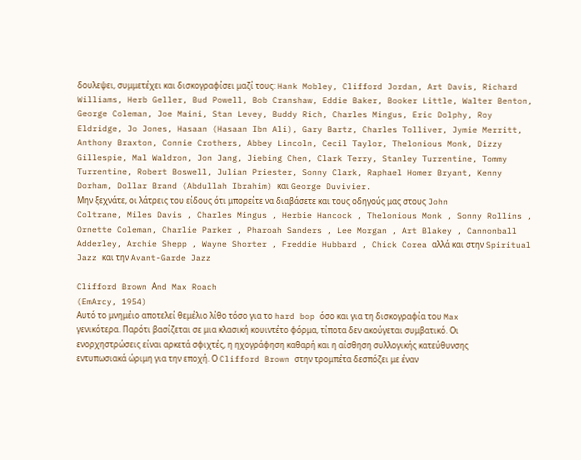δουλεψει, συμμετέχει και δισκογραφίσει μαζί τους: Hank Mobley, Clifford Jordan, Art Davis, Richard Williams, Herb Geller, Bud Powell, Bob Cranshaw, Eddie Baker, Booker Little, Walter Benton, George Coleman, Joe Maini, Stan Levey, Buddy Rich, Charles Mingus, Eric Dolphy, Roy Eldridge, Jo Jones, Hasaan (Hasaan Ibn Ali), Gary Bartz, Charles Tolliver, Jymie Merritt, Anthony Braxton, Connie Crothers, Abbey Lincoln, Cecil Taylor, Thelonious Monk, Dizzy Gillespie, Mal Waldron, Jon Jang, Jiebing Chen, Clark Terry, Stanley Turrentine, Tommy Turrentine, Robert Boswell, Julian Priester, Sonny Clark, Raphael Homer Bryant, Kenny Dorham, Dollar Brand (Abdullah Ibrahim) και George Duvivier.
Μην ξεχνάτε, οι λάτρεις του είδους ότι μπορείτε να διαβάσετε και τους οδηγούς μας στους John Coltrane, Miles Davis , Charles Mingus , Herbie Hancock , Thelonious Monk , Sonny Rollins , Ornette Coleman, Charlie Parker , Pharoah Sanders , Lee Morgan , Art Blakey , Cannonball Adderley, Archie Shepp , Wayne Shorter , Freddie Hubbard , Chick Corea αλλά και στην Spiritual Jazz και την Avant-Garde Jazz

Clifford Brown Αnd Max Roach
(EmArcy, 1954)
Αυτό το μνημέιο αποτελεί θεμέλιο λίθο τόσο για το hard bop όσο και για τη δισκογραφία του Max γενικότερα. Παρότι βασίζεται σε μια κλασική κουιντέτο φόρμα, τίποτα δεν ακούγεται συμβατικό. Οι ενορχηστρώσεις είναι αρκετά σφιχτές, η ηχογράφηση καθαρή και η αίσθηση συλλογικής κατεύθυνσης εντυπωσιακά ώριμη για την εποχή. Ο Clifford Brown στην τρομπέτα δεσπόζει με έναν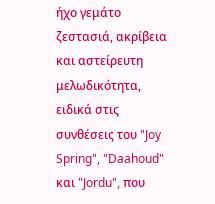ήχο γεμάτο ζεστασιά, ακρίβεια και αστείρευτη μελωδικότητα, ειδικά στις συνθέσεις του "Joy Spring", "Daahoud" και "Jordu", που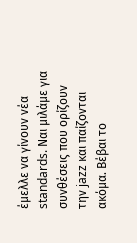έμελλε να γίνουν νέα standards. Ναι μιλάμε για συνθέσεις που ορίζουν την jazz και παίζονται ακόμα. Βέβαι το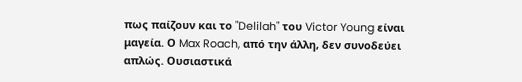πως παίζουν και το "Delilah" του Victor Young είναι μαγεία. Ο Max Roach, από την άλλη, δεν συνοδεύει απλώς. Ουσιαστικά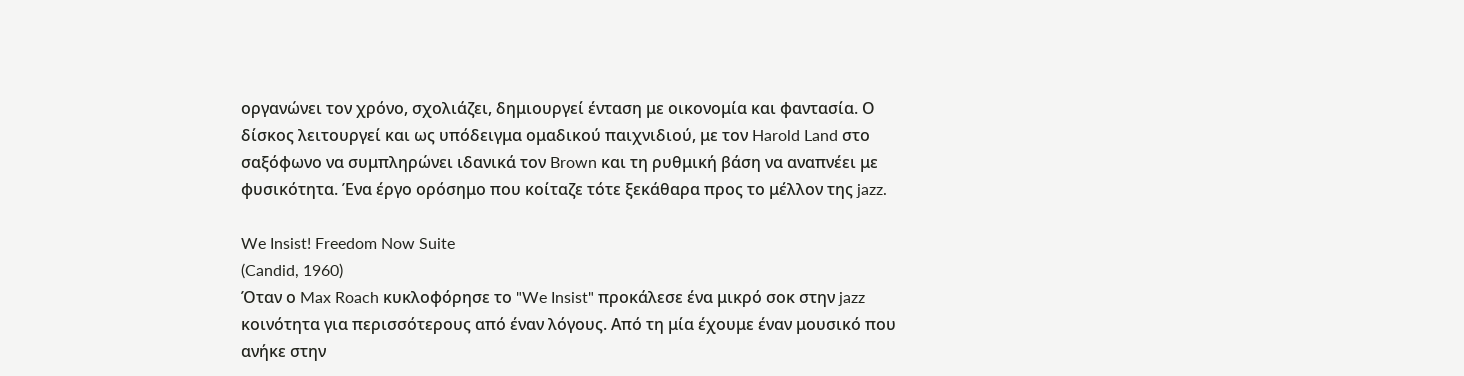οργανώνει τον χρόνο, σχολιάζει, δημιουργεί ένταση με οικονομία και φαντασία. Ο δίσκος λειτουργεί και ως υπόδειγμα ομαδικού παιχνιδιού, με τον Harold Land στο σαξόφωνο να συμπληρώνει ιδανικά τον Brown και τη ρυθμική βάση να αναπνέει με φυσικότητα. Ένα έργο ορόσημο που κοίταζε τότε ξεκάθαρα προς το μέλλον της jazz.

We Insist! Freedom Now Suite
(Candid, 1960)
Όταν ο Max Roach κυκλοφόρησε το "We Insist" προκάλεσε ένα μικρό σοκ στην jazz κοινότητα για περισσότερους από έναν λόγους. Από τη μία έχουμε έναν μουσικό που ανήκε στην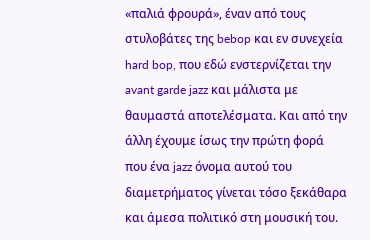«παλιά φρουρά», έναν από τους στυλοβάτες της bebop και εν συνεχεία hard bop, που εδώ ενστερνίζεται την avant garde jazz και μάλιστα με θαυμαστά αποτελέσματα. Και από την άλλη έχουμε ίσως την πρώτη φορά που ένα jazz όνομα αυτού του διαμετρήματος γίνεται τόσο ξεκάθαρα και άμεσα πολιτικό στη μουσική του.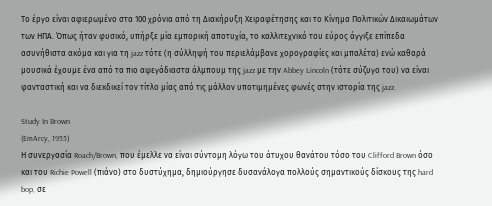Το έργο είναι αφιερωμένο στα 100 χρόνια από τη Διακήρυξη Χειραφέτησης και το Κίνημα Πολιτικών Δικαιωμάτων των ΗΠΑ. Όπως ήταν φυσικό, υπήρξε μία εμπορική αποτυχία, το καλλιτεχνικό του εύρος άγγιξε επίπεδα ασυνήθιστα ακόμα και για τη jazz τότε (η σύλληψή του περιελάμβανε χορογραφίες και μπαλέτα) ενώ καθαρά μουσικά έχουμε ένα από τα πιο αψεγάδιαστα άλμπουμ της jazz με την Abbey Lincoln (τότε σύζυγο του) να είναι φανταστική και να διεκδικεί τον τίτλο μίας από τις μάλλον υποτιμημένες φωνές στην ιστορία της jazz.

Study In Brown
(EmArcy, 1955)
Η συνεργασία Roach/Brown, που έμελλε να είναι σύντομη λόγω του άτυχου θανάτου τόσο του Clifford Brown όσο και του Richie Powell (πιάνο) στο δυστύχημα, δημιούργησε δυσανάλογα πολλούς σημαντικούς δίσκους της hard bop, σε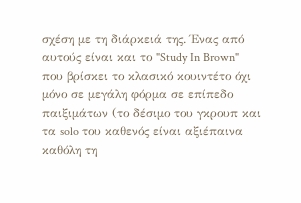σχέση με τη διάρκειά της. Ένας από αυτούς είναι και το "Study In Brown" που βρίσκει το κλασικό κουιντέτο όχι μόνο σε μεγάλη φόρμα σε επίπεδο παιξιμάτων (το δέσιμο του γκρουπ και τα solo του καθενός είναι αξιέπαινα καθόλη τη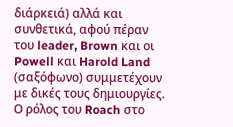διάρκειά) αλλά και συνθετικά, αφού πέραν του leader, Brown και οι Powell και Harold Land (σαξόφωνο) συμμετέχουν με δικές τους δημιουργίες. Ο ρόλος του Roach στο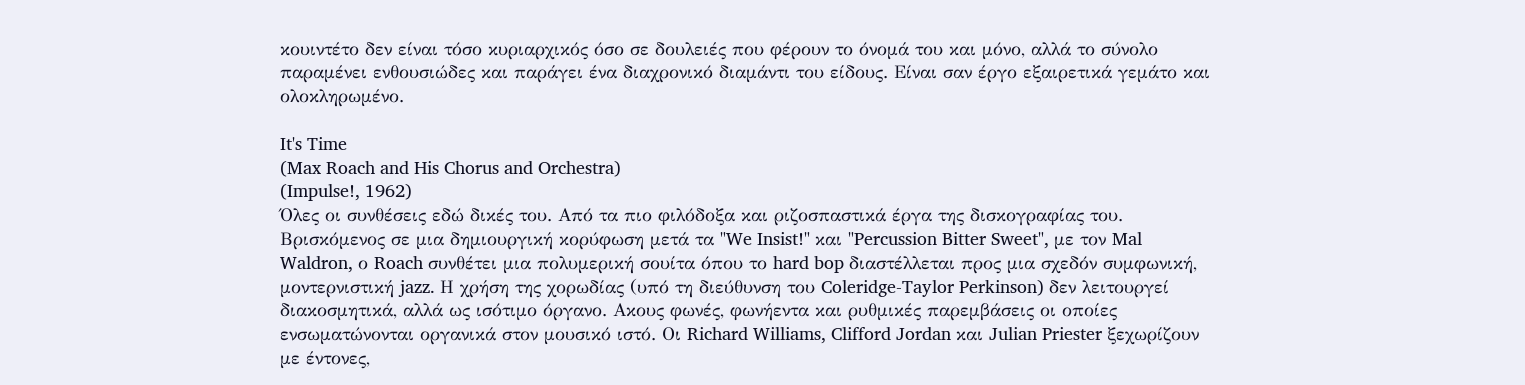κουιντέτο δεν είναι τόσο κυριαρχικός όσο σε δουλειές που φέρουν το όνομά του και μόνο, αλλά το σύνολο παραμένει ενθουσιώδες και παράγει ένα διαχρονικό διαμάντι του είδους. Είναι σαν έργο εξαιρετικά γεμάτο και ολοκληρωμένο.

It's Time
(Max Roach and His Chorus and Orchestra)
(Impulse!, 1962)
Όλες οι συνθέσεις εδώ δικές του. Από τα πιο φιλόδοξα και ριζοσπαστικά έργα της δισκογραφίας του. Βρισκόμενος σε μια δημιουργική κορύφωση μετά τα "We Insist!" και "Percussion Bitter Sweet", με τον Mal Waldron, ο Roach συνθέτει μια πολυμερική σουίτα όπου το hard bop διαστέλλεται προς μια σχεδόν συμφωνική, μοντερνιστική jazz. Η χρήση της χορωδίας (υπό τη διεύθυνση του Coleridge-Taylor Perkinson) δεν λειτουργεί διακοσμητικά, αλλά ως ισότιμο όργανο. Ακους φωνές, φωνήεντα και ρυθμικές παρεμβάσεις οι οποίες ενσωματώνονται οργανικά στον μουσικό ιστό. Οι Richard Williams, Clifford Jordan και Julian Priester ξεχωρίζουν με έντονες,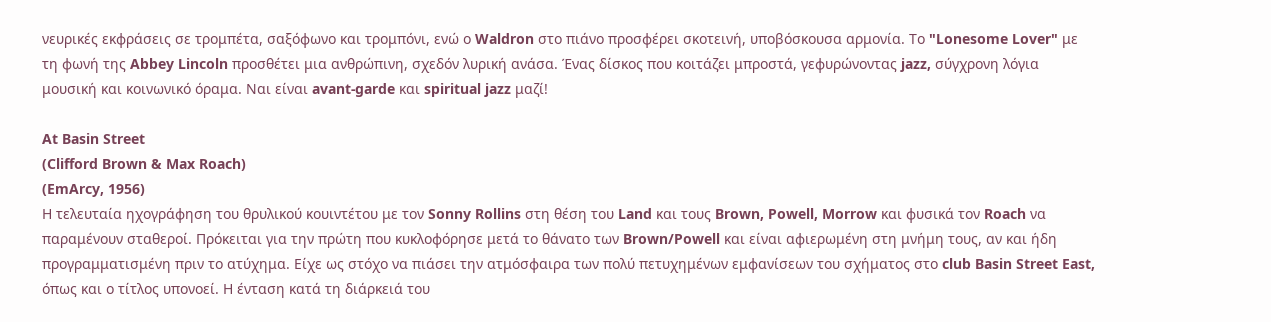νευρικές εκφράσεις σε τρομπέτα, σαξόφωνο και τρομπόνι, ενώ ο Waldron στο πιάνο προσφέρει σκοτεινή, υποβόσκουσα αρμονία. Το "Lonesome Lover" με τη φωνή της Abbey Lincoln προσθέτει μια ανθρώπινη, σχεδόν λυρική ανάσα. Ένας δίσκος που κοιτάζει μπροστά, γεφυρώνοντας jazz, σύγχρονη λόγια μουσική και κοινωνικό όραμα. Ναι είναι avant-garde και spiritual jazz μαζί!

At Basin Street
(Clifford Brown & Max Roach)
(EmArcy, 1956)
Η τελευταία ηχογράφηση του θρυλικού κουιντέτου με τον Sonny Rollins στη θέση του Land και τους Brown, Powell, Morrow και φυσικά τον Roach να παραμένουν σταθεροί. Πρόκειται για την πρώτη που κυκλοφόρησε μετά το θάνατο των Brown/Powell και είναι αφιερωμένη στη μνήμη τους, αν και ήδη προγραμματισμένη πριν το ατύχημα. Είχε ως στόχο να πιάσει την ατμόσφαιρα των πολύ πετυχημένων εμφανίσεων του σχήματος στο club Basin Street East, όπως και ο τίτλος υπονοεί. Η ένταση κατά τη διάρκειά του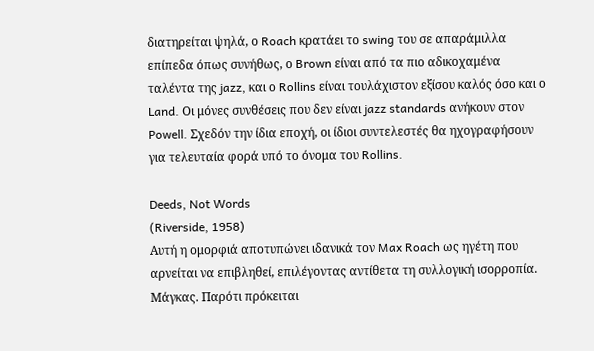διατηρείται ψηλά, ο Roach κρατάει το swing του σε απαράμιλλα επίπεδα όπως συνήθως, ο Brown είναι από τα πιο αδικοχαμένα ταλέντα της jazz, και ο Rollins είναι τουλάχιστον εξίσου καλός όσο και ο Land. Οι μόνες συνθέσεις που δεν είναι jazz standards ανήκουν στον Powell. Σχεδόν την ίδια εποχή, οι ίδιοι συντελεστές θα ηχογραφήσουν για τελευταία φορά υπό το όνομα του Rollins.

Deeds, Not Words
(Riverside, 1958)
Αυτή η ομορφιά αποτυπώνει ιδανικά τον Max Roach ως ηγέτη που αρνείται να επιβληθεί, επιλέγοντας αντίθετα τη συλλογική ισορροπία. Μάγκας. Παρότι πρόκειται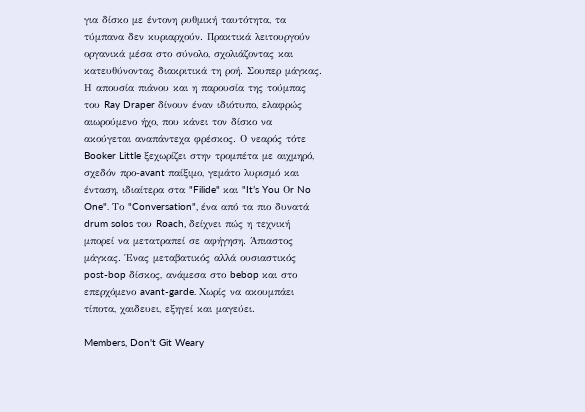για δίσκο με έντονη ρυθμική ταυτότητα, τα τύμπανα δεν κυριαρχούν. Πρακτικά λειτουργούν οργανικά μέσα στο σύνολο, σχολιάζοντας και κατευθύνοντας διακριτικά τη ροή. Σουπερ μάγκας. Η απουσία πιάνου και η παρουσία της τούμπας του Ray Draper δίνουν έναν ιδιότυπο, ελαφρώς αιωρούμενο ήχο, που κάνει τον δίσκο να ακούγεται αναπάντεχα φρέσκος. Ο νεαρός τότε Booker Little ξεχωρίζει στην τρομπέτα με αιχμηρό, σχεδόν προ-avant παίξιμο, γεμάτο λυρισμό και ένταση, ιδιαίτερα στα "Filide" και "It’s You Οr No One". Το "Conversation", ένα από τα πιο δυνατά drum solos του Roach, δείχνει πώς η τεχνική μπορεί να μετατραπεί σε αφήγηση. Άπιαστος μάγκας. Ένας μεταβατικός αλλά ουσιαστικός post-bop δίσκος, ανάμεσα στο bebop και στο επερχόμενο avant-garde. Χωρίς να ακουμπάει τίποτα, χαιδευει, εξηγεί και μαγεύει.

Members, Don't Git Weary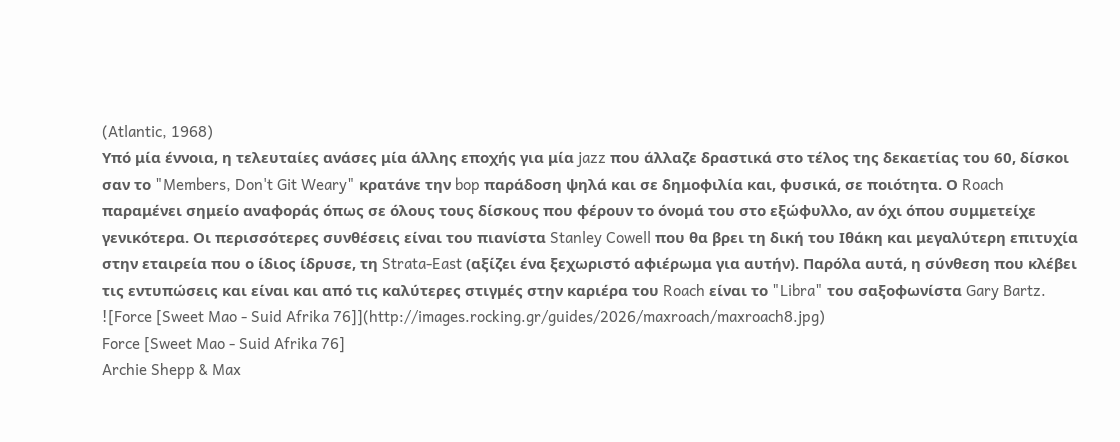(Atlantic, 1968)
Υπό μία έννοια, η τελευταίες ανάσες μία άλλης εποχής για μία jazz που άλλαζε δραστικά στο τέλος της δεκαετίας του 60, δίσκοι σαν το "Members, Don't Git Weary" κρατάνε την bop παράδοση ψηλά και σε δημοφιλία και, φυσικά, σε ποιότητα. Ο Roach παραμένει σημείο αναφοράς όπως σε όλους τους δίσκους που φέρουν το όνομά του στο εξώφυλλο, αν όχι όπου συμμετείχε γενικότερα. Οι περισσότερες συνθέσεις είναι του πιανίστα Stanley Cowell που θα βρει τη δική του Ιθάκη και μεγαλύτερη επιτυχία στην εταιρεία που ο ίδιος ίδρυσε, τη Strata-East (αξίζει ένα ξεχωριστό αφιέρωμα για αυτήν). Παρόλα αυτά, η σύνθεση που κλέβει τις εντυπώσεις και είναι και από τις καλύτερες στιγμές στην καριέρα του Roach είναι το "Libra" του σαξοφωνίστα Gary Bartz.
![Force [Sweet Mao - Suid Afrika 76]](http://images.rocking.gr/guides/2026/maxroach/maxroach8.jpg)
Force [Sweet Mao - Suid Afrika 76]
Archie Shepp & Max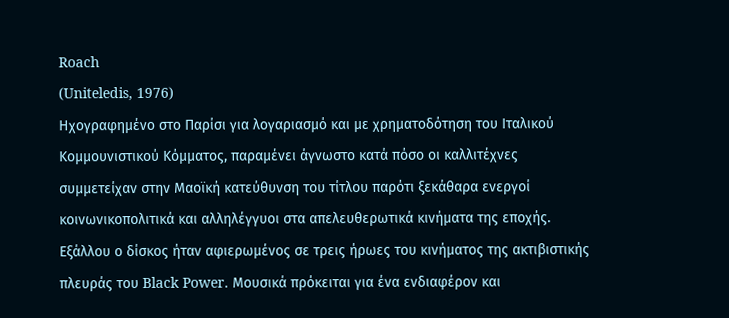Roach
(Uniteledis, 1976)
Ηχογραφημένο στο Παρίσι για λογαριασμό και με χρηματοδότηση του Ιταλικού Κομμουνιστικού Κόμματος, παραμένει άγνωστο κατά πόσο οι καλλιτέχνες συμμετείχαν στην Μαοϊκή κατεύθυνση του τίτλου παρότι ξεκάθαρα ενεργοί κοινωνικοπολιτικά και αλληλέγγυοι στα απελευθερωτικά κινήματα της εποχής. Εξάλλου ο δίσκος ήταν αφιερωμένος σε τρεις ήρωες του κινήματος της ακτιβιστικής πλευράς του Black Power. Μουσικά πρόκειται για ένα ενδιαφέρον και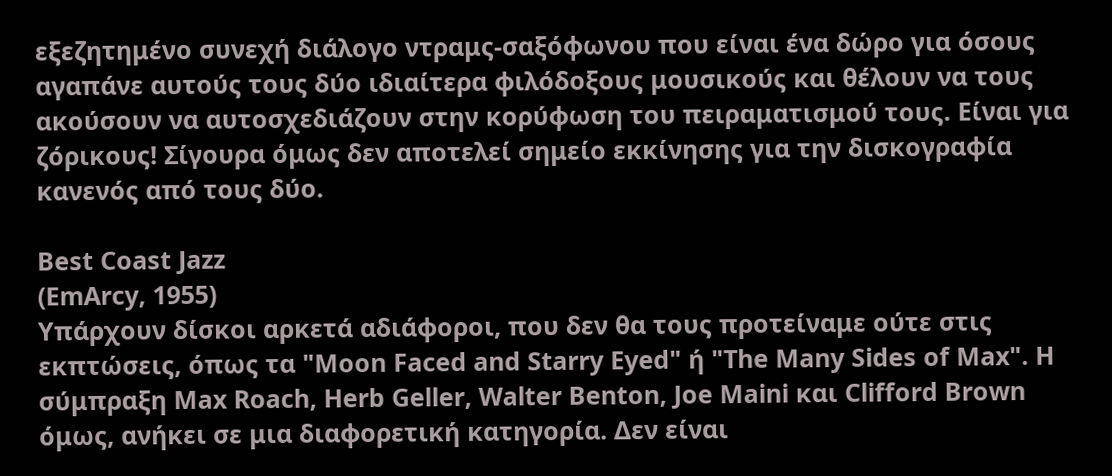εξεζητημένο συνεχή διάλογο ντραμς-σαξόφωνου που είναι ένα δώρο για όσους αγαπάνε αυτούς τους δύο ιδιαίτερα φιλόδοξους μουσικούς και θέλουν να τους ακούσουν να αυτοσχεδιάζουν στην κορύφωση του πειραματισμού τους. Είναι για ζόρικους! Σίγουρα όμως δεν αποτελεί σημείο εκκίνησης για την δισκογραφία κανενός από τους δύο.

Best Coast Jazz
(EmArcy, 1955)
Υπάρχουν δίσκοι αρκετά αδιάφοροι, που δεν θα τους προτείναμε ούτε στις εκπτώσεις, όπως τα "Moon Faced and Starry Eyed" ή "The Many Sides of Max". Η σύμπραξη Max Roach, Herb Geller, Walter Benton, Joe Maini και Clifford Brown όμως, ανήκει σε μια διαφορετική κατηγορία. Δεν είναι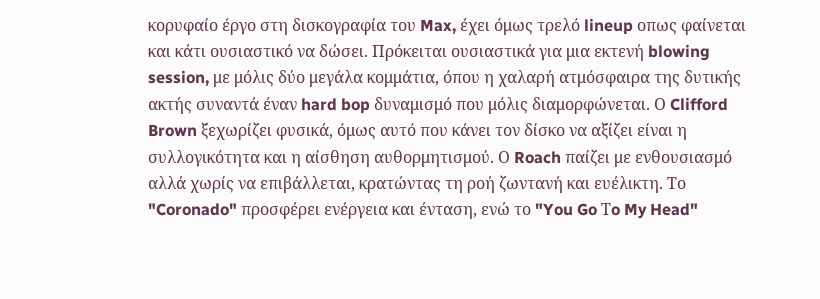κορυφαίο έργο στη δισκογραφία του Max, έχει όμως τρελό lineup οπως φαίνεται και κάτι ουσιαστικό να δώσει. Πρόκειται ουσιαστικά για μια εκτενή blowing session, με μόλις δύο μεγάλα κομμάτια, όπου η χαλαρή ατμόσφαιρα της δυτικής ακτής συναντά έναν hard bop δυναμισμό που μόλις διαμορφώνεται. Ο Clifford Brown ξεχωρίζει φυσικά, όμως αυτό που κάνει τον δίσκο να αξίζει είναι η συλλογικότητα και η αίσθηση αυθορμητισμού. Ο Roach παίζει με ενθουσιασμό αλλά χωρίς να επιβάλλεται, κρατώντας τη ροή ζωντανή και ευέλικτη. Το "Coronado" προσφέρει ενέργεια και ένταση, ενώ το "You Go Τo My Head"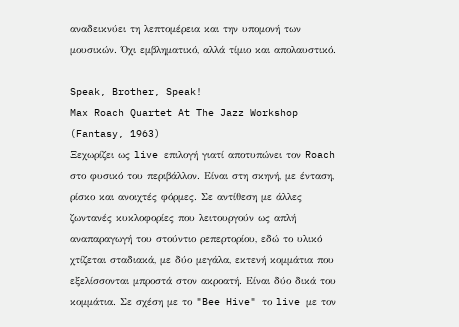αναδεικνύει τη λεπτομέρεια και την υπομονή των μουσικών. Όχι εμβληματικό, αλλά τίμιο και απολαυστικό.

Speak, Brother, Speak!
Max Roach Quartet At The Jazz Workshop
(Fantasy, 1963)
Ξεχωρίζει ως live επιλογή γιατί αποτυπώνει τον Roach στο φυσικό του περιβάλλον. Είναι στη σκηνή, με ένταση, ρίσκο και ανοιχτές φόρμες. Σε αντίθεση με άλλες ζωντανές κυκλοφορίες που λειτουργούν ως απλή αναπαραγωγή του στούντιο ρεπερτορίου, εδώ το υλικό χτίζεται σταδιακά, με δύο μεγάλα, εκτενή κομμάτια που εξελίσσονται μπροστά στον ακροατή. Είναι δύο δικά του κομμάτια. Σε σχέση με το "Bee Hive" το live με τον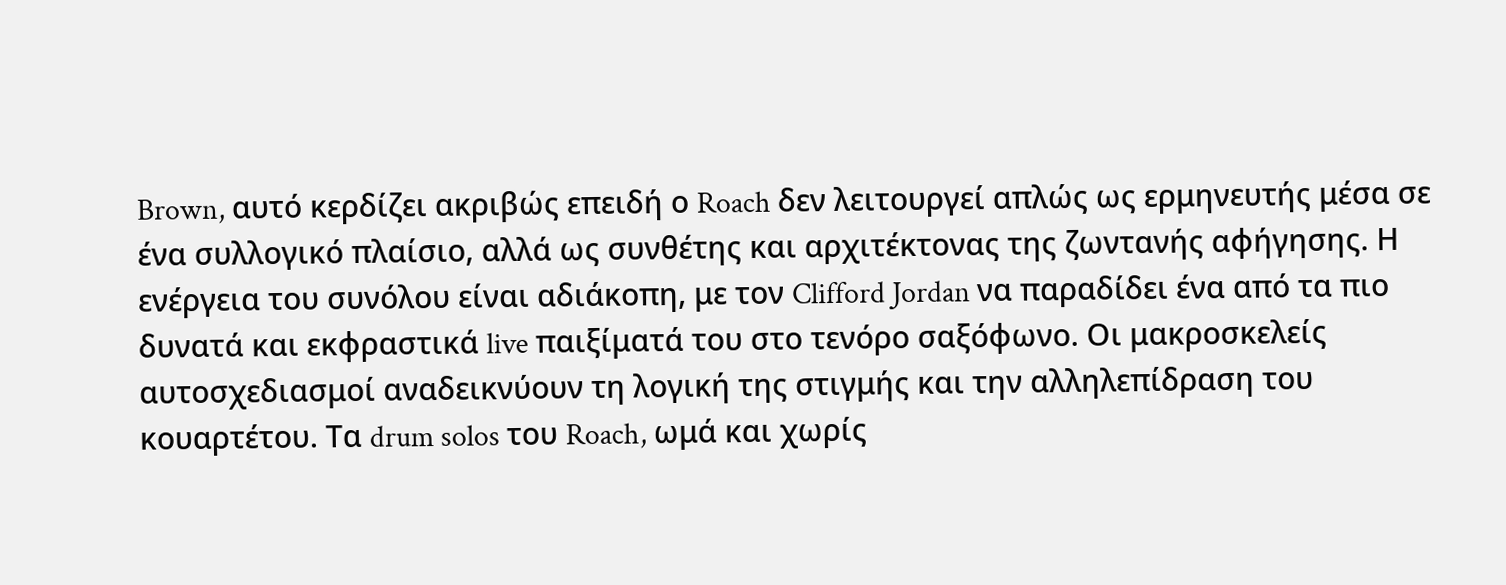Brown, αυτό κερδίζει ακριβώς επειδή ο Roach δεν λειτουργεί απλώς ως ερμηνευτής μέσα σε ένα συλλογικό πλαίσιο, αλλά ως συνθέτης και αρχιτέκτονας της ζωντανής αφήγησης. Η ενέργεια του συνόλου είναι αδιάκοπη, με τον Clifford Jordan να παραδίδει ένα από τα πιο δυνατά και εκφραστικά live παιξίματά του στο τενόρο σαξόφωνο. Οι μακροσκελείς αυτοσχεδιασμοί αναδεικνύουν τη λογική της στιγμής και την αλληλεπίδραση του κουαρτέτου. Τα drum solos του Roach, ωμά και χωρίς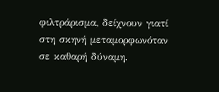φιλτράρισμα, δείχνουν γιατί στη σκηνή μεταμορφωνόταν σε καθαρή δύναμη.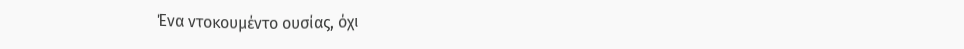Ένα ντοκουμέντο ουσίας, όχι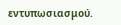εντυπωσιασμού.